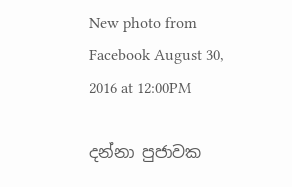New photo from Facebook August 30, 2016 at 12:00PM

දන්නා පුජාවක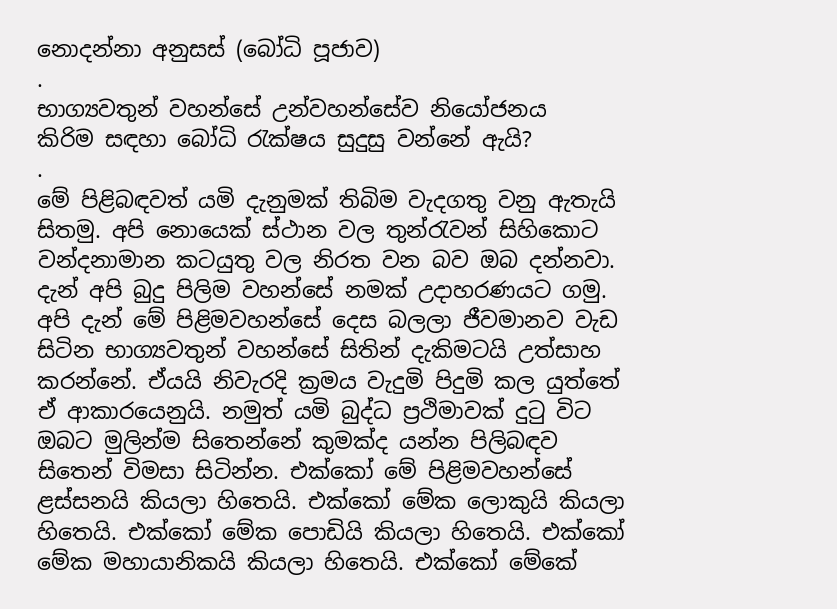නොදන්නා අනුසස් (බෝධි පූජාව)
.
භාග්‍යවතුන් වහන්සේ උන්වහන්සේව නියෝජනය
කිරිම සඳහා බෝධි රැක්ෂය සුදුසු වන්නේ ඇයි?
.
මේ පිළිබඳවත් යමි දැනුමක් තිබිම වැදගතු වනු ඇතැයි සිතමු. අපි නොයෙක් ස්ථාන වල තුන්රැවන් සිහිකොට වන්දනාමාන කටයුතු වල නිරත වන බව ඔබ දන්නවා. දැන් අපි බුදු පිලිම වහන්සේ නමක් උදාහරණයට ගමු. අපි දැන් මේ පිළිමවහන්සේ දෙස බලලා ජීවමානව වැඩ සිටින භාග්‍යවතුන් වහන්සේ සිතින් දැකිමටයි උත්සාහ කරන්නේ. ඒයයි නිවැරදි ක්‍රමය වැදුමි පිදුමි කල යුත්තේ ඒ ආකාරයෙනුයි. නමුත් ‍යමි බුද්ධ ප්‍රථිමාවක් දුටු විට ඔබට මුලින්ම සිතෙන්නේ කුමක්ද යන්න පිලිබඳව සිතෙන් විමසා සිටින්න. එක්කෝ මේ පිළිමවහන්සේ ළස්සනයි කියලා හිතෙයි. එක්කෝ මේක ලොකුයි කියලා හිතෙයි. එක්කෝ මේක පොඩියි කියලා හිතෙයි. එක්කෝ මේක මහායානිකයි කියලා හිතෙයි. එක්කෝ මේකේ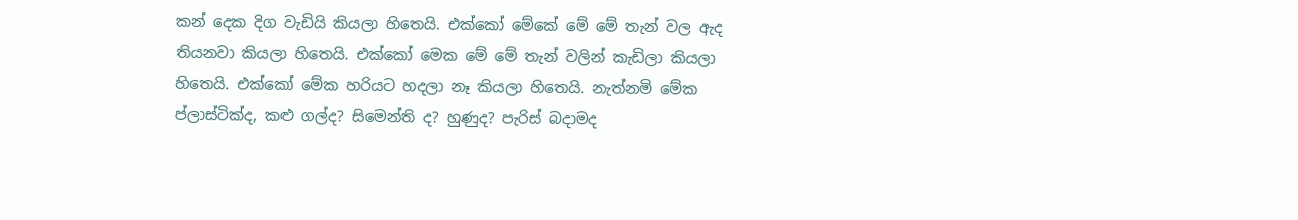කන් දෙක දිග වැඩියි කියලා හිතෙයි. එක්කෝ මේකේ මේ මේ තැන් වල ඇද තියනවා කියලා හිතෙයි. එක්කෝ මෙක මේ මේ තැන් වලින් කැඩිලා කියලා හිතෙයි. එක්කෝ මේක හරියට හදලා නෑ කියලා හිතෙයි. නැත්නමි මේක ප්ලාස්ටික්ද, කළු ගල්ද? සිමෙන්ති ද? හුණුද? පැරිස් බදාමද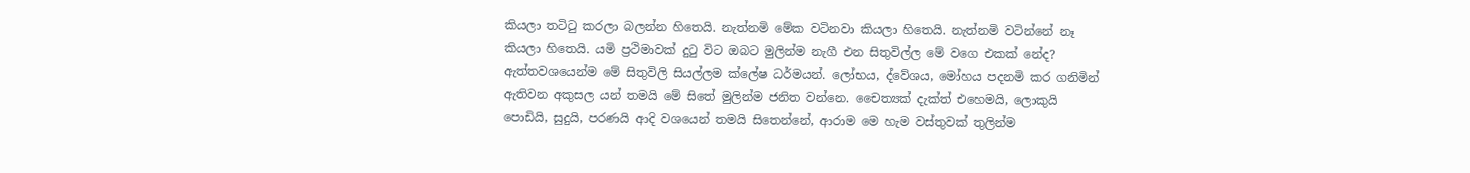කියලා තටිටු කරලා බලන්න හිතෙයි. නැත්නමි මේක වටිනවා කියලා හිතෙයි. නැත්නමි වටින්නේ නෑ කියලා හිතෙයි. යමි ප්‍රථිමාවක් දුටු විට ඔබට මුලින්ම නැගී එන සිතුවිල්ල මේ වගෙ එකක් නේද?
ඇත්තවශයෙන්ම මේ සිතුවිලි සියල්ලම ක්ලේෂ ධර්මයන්. ලෝභය, ද්වේශය, මෝහය පදනමි කර ගනිමින් ඇතිවන අකුසල යන් තමයි මේ සිතේ මුලින්ම ජනිත වන්නෙ. චෛත්‍යක් දැක්ත් එහෙමයි, ලොකුයි පොඩියි, සුදුයි, පරණයි ආදි වශයෙන් තමයි සිතෙන්නේ, ආරාම මෙ හැම වස්තුවක් තුලින්ම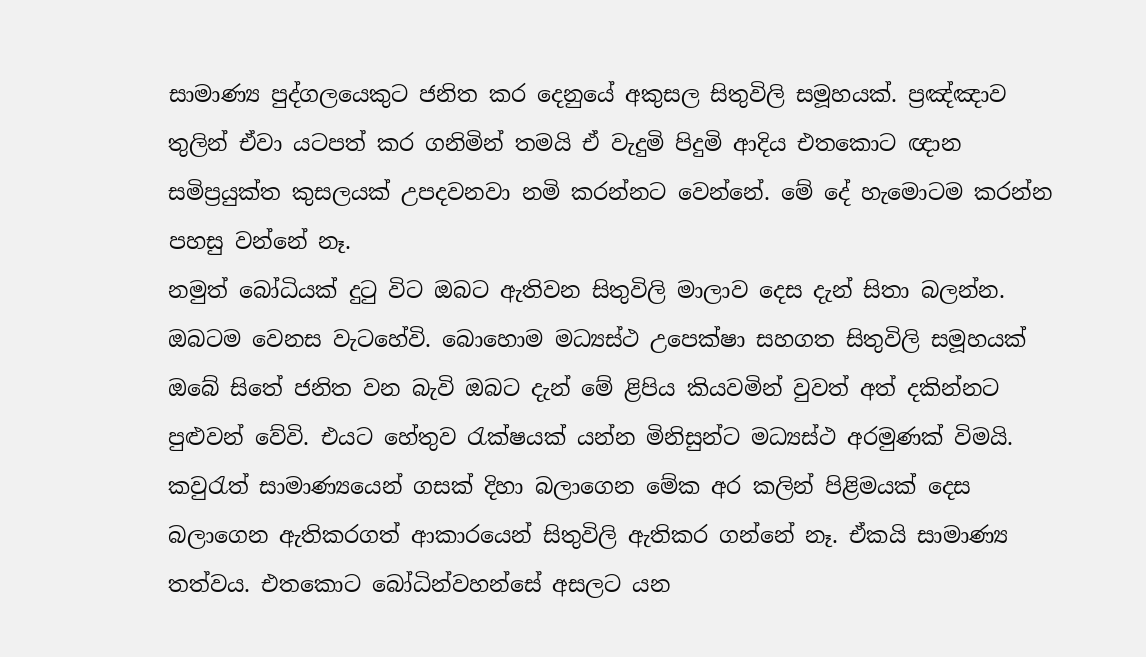සාමාණ්‍ය පුද්ගලයෙකුට ජනිත කර දෙනුයේ අකුසල සිතුවිලි සමූහයක්. ප්‍රඤ්ඤාව තුලින් ඒවා යටපත් කර ගනිමින් තමයි ඒ වැදුමි පිදුමි ආදිය එතකොට ඥාන සමිප්‍රයුක්ත කුසලයක් උපදවනවා නමි කරන්නට වෙන්නේ. මේ දේ හැමොටම කරන්න පහසු වන්නේ නෑ.
නමුත් බෝධියක් දුටු විට ඔබට ඇතිවන සිතුවිලි මාලාව දෙස දැන් සිතා බලන්න. ඔබටම වෙනස වැටහේවි. බොහොම මධ්‍යස්ථ උපෙක්ෂා සහගත සිතුවිලි සමූහයක් ඔබේ සිතේ ජනිත වන බැවි ඔබට දැන් මේ ළිපිය කියවමින් වුවත් අත් දකින්නට පුළුවන් වේවි. එයට හේතුව රැක්ෂයක් යන්න මිනිසුන්ට මධ්‍යස්ථ අරමුණක් විමයි. කවුරැත් සාමාණ්‍යයෙන් ගසක් දිහා බලාගෙන මේක අර කලින් පිළිමයක් දෙස බලාගෙන ඇතිකරගත් ආකාරයෙන් සිතුවිලි ඇතිකර ගන්නේ නෑ. ඒකයි සාමාණ්‍ය තත්වය. එතකොට බෝධින්වහන්සේ අසලට යන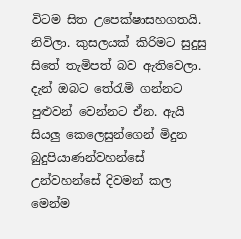විටම සිත උපෙක්ෂාසහගතයි. නිවිලා. කුසලයක් කිරිමට සුදුසු සිතේ තැමිපත් බව ඇතිවෙලා. දැන් ඔබට තේරැමි ගන්නට පුළුවන් වෙන්නට ඒන. ඇයි සියලු කෙලෙසුන්ගෙන් මිදුන බුදුපියාණන්වහන්සේ උන්වහන්සේ දිවමන් කල මෙන්ම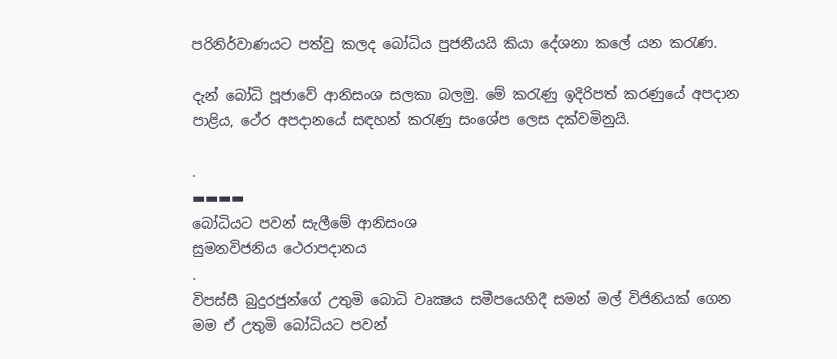පරිනිර්වාණයට පත්වු කලද බෝධිය පුජනීයයි කියා දේශනා කලේ යන කරැණ.

දැන් බෝධි පූජාවේ ආනිසංශ සලකා බලමු. මේ කරැණු ඉදිරිපත් කරණුයේ අපදාන පාළිය, ථේර අපදානයේ සඳහන් කරැණු සංශේප ලෙස දක්වමිනුයි.

.
▬▬▬▬
බෝධියට පවන් සැලීමේ ආනිසංශ
සුමනවිජනිය ථෙරාපදානය
.
විපස්සී බුදුරජුන්ගේ උතුමි බොධි වෘක්‍ෂය සමීපයෙහිදී සමන් මල් විජිනියක් ගෙන මම ඒ උතුමි බෝධියට පවන්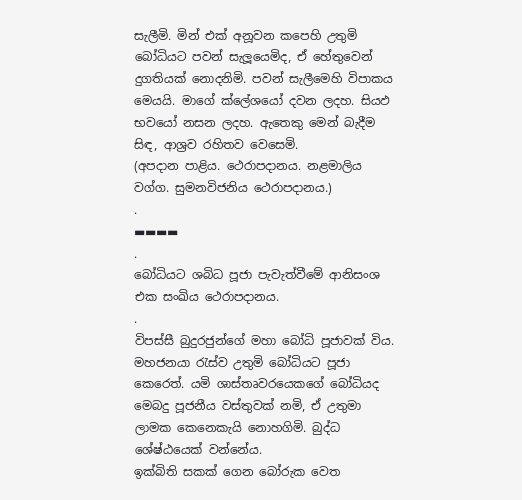සැලීමි. මින් එක් අනූවන කපෙහි උතුමි බෝධියට පවන් සැලූයෙමිද, ඒ හේතුවෙන් දුගතියක් නොදනිමි. පවන් සැලීමෙහි විපාකය මෙයයි. මාගේ ක්ලේශයෝ දවන ලදහ. සියඵ භවයෝ නසන ලදහ. ඇතෙකු මෙන් බැදීම සිඳ, ආශ්‍රව රහිතව වෙසෙමි.
(අපදාන පාළිය. ථෙරාපදානය. නළමාලිය වග්ග. සුමනවිජනිය ථෙරාපදානය.)
.
▬▬▬▬
.
බෝධියට ශබිධ පූජා පැවැත්වීමේ ආනිසංශ
එක සංඛිය ථෙරාපදානය.
.
විපස්සී බුදුරජුන්ගේ මහා බෝධි පූජාවක් විය. මහජනයා රැස්ව උතුමි බෝධියට පූජා කෙරෙත්. යමි ශාස්තෘවරයෙකගේ බෝධියද මෙබදු පූජනීය වස්තුවක් නමි, ඒ උතුමා ලාමක කෙනෙකැයි නොහගිමි. බුද්ධ ශේෂ්ඨයෙක් වන්නේය.
ඉක්බිති සකක් ගෙන බෝරුක වෙත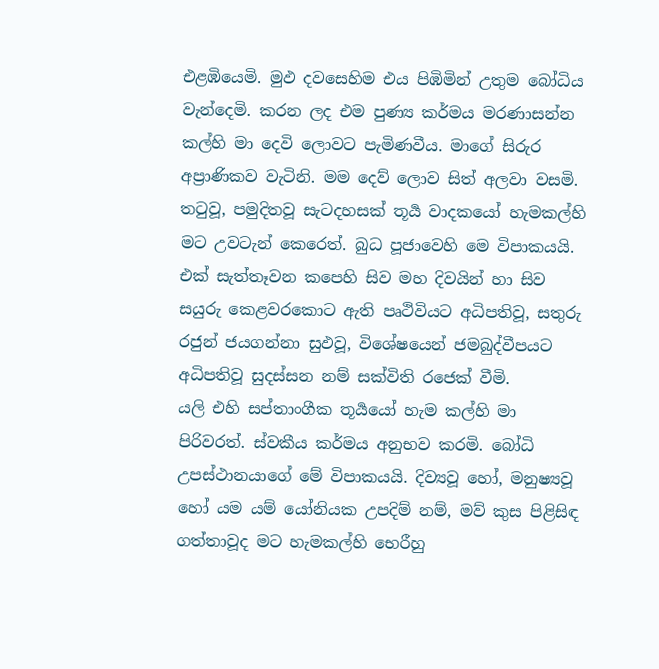එළඹියෙමි. මුඵ දවසෙහිම එය පිඹිමින් උතුම බෝධිය වැන්දෙමි. කරන ලද එම පුණ්‍ය කර්මය මරණාසන්න කල්හි මා දෙවි ලොවට පැමිණවීය. මාගේ සිරුර අප්‍රාණිකව වැටිනි. මම දෙව් ලොව සිත් අලවා වසමි. තටුවූ, පමුදිතවූ සැටදහසක් තූර්‍ය වාදකයෝ හැමකල්හි මට උවටැන් කෙරෙත්. බුධ පූජාවෙහි මෙ විපාකයයි. එක් සැත්තෑවන කපෙහි සිව මහ දිවයින් හා සිව සයුරු කෙළවරකොට ඇති පෘථිවියට අධිපතිවූ, සතුරු රජුන් ජයගන්නා සුඵවූ, විශේෂයෙන් ජමබුද්වීපයට අධිපතිවූ සුදස්සන නම් සක්විති රජෙක් වීමි.
යලි එහි සප්තාංගීක තූර්‍යයෝ හැම කල්හි මා පිරිවරත්. ස්වකීය කර්මය අනුභව කරමි. බෝධි උපස්ථානයාගේ මේ විපාකයයි. දිව්‍යවූ හෝ, මනුෂ්‍යවූ හෝ යම යම් යෝනියක උපදිම් නම්, මව් කුස පිළිසිඳ ගත්තාවූද මට හැමකල්හි භෙරීහු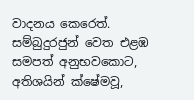වාදනය කෙරෙත්. සම්බුදුරජුන් වෙත එළඹ සමපත් අනුභවකොට, අතිශයින් ක්ෂේමවූ,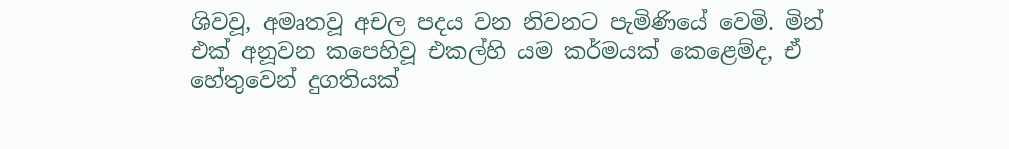ශිවවූ, අමෘතවූ අචල පදය වන නිවනට පැමිණියේ වෙමි. මින් එක් අනූවන කපෙහිවූ එකල්හි යම කර්මයක් කෙළෙම්ද, ඒ හේතුවෙන් දුගතියක්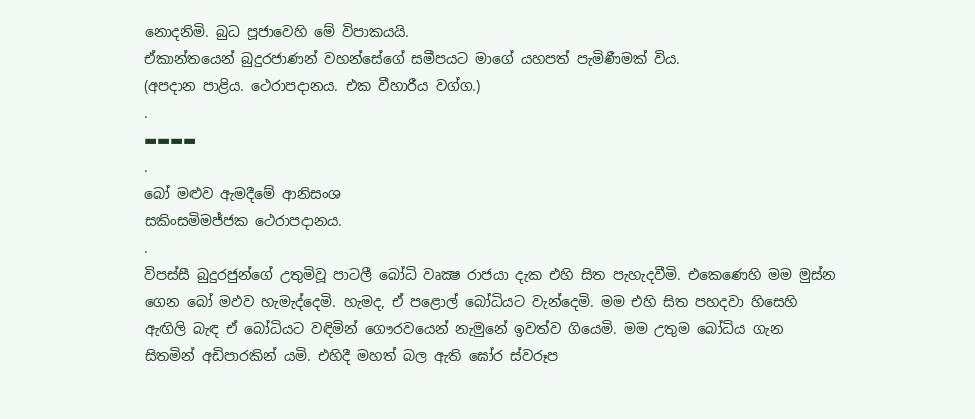නොදනිමි. බුධ පූජාවෙහි මේ විපාකයයි.
ඒකාන්තයෙන් බුදුරජාණන් වහන්සේගේ සමීපයට මාගේ යහපත් පැමිණීමක් විය.
(අපදාන පාළිය. ථෙරාපදානය. එක වීහාරීය වග්ග.)
.
▬▬▬▬
.
බෝ මළුව ඇමදීමේ ආනිසංශ
සකිංසමිමජ්ජක ථෙරාපදානය.
.
විපස්සී බුදුරජුන්ගේ උතුමිවූ පාටලී බෝධි වෘක්‍ෂ රාජයා දැක එහි සිත පැහැදවීමි. එකෙණෙහි මම මුස්න ගෙන බෝ මඵව හැමැද්දෙමි. හැමද, ඒ පළොල් බෝධියට වැන්දෙමි. මම එහි සිත පහදවා හිසෙහි ඇඟිලි බැඳ ඒ බෝධියට වඳිමින් ගෞරවයෙන් නැමුනේ ඉවත්ව ගියෙමි. මම උතුම බෝධිය ගැන සිතමින් අඩිපාරකින් යමි. එහිදී මහත් බල ඇති ඝෝර ස්වරූප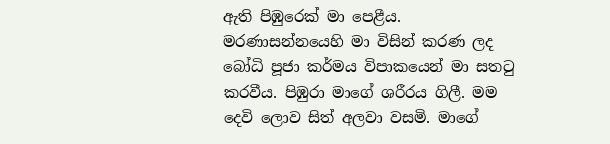ඇති පිඹුරෙක් මා පෙළීය. මරණාසන්නයෙහි මා විසින් කරණ ලද බෝධි පූජා කර්මය විපාකයෙන් මා සතටු කරවීය. පිඹුරා මාගේ ශරීරය ගිලී. මම දෙවි ලොව සිත් අලවා වසමි. මාගේ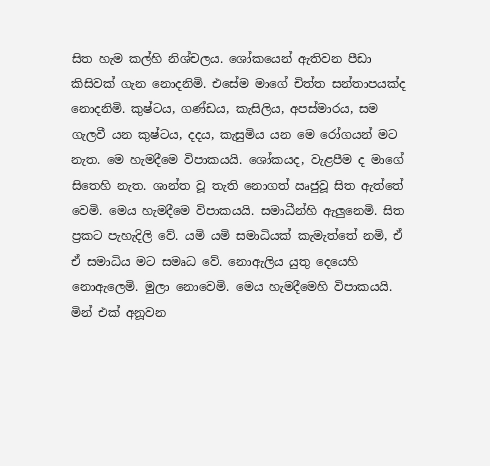සිත හැම කල්හි නිශ්චලය. ශෝකයෙන් ඇතිවන පීඩා කිසිවක් ගැන නොදනිමි. එසේම මාගේ චිත්ත සන්තාපයක්ද නොදනිමි. කුෂ්ටය, ගණ්ඩය, කැසිලිය, අපස්මාරය, සම ගැලවී යන කුෂ්ටය, දදය, කැසුමිය යන මෙ රෝගයන් මට නැත. මෙ හැමදීමෙ විපාකයයි. ශෝකයද, වැළපීම ද මාගේ සිතෙහි නැත. ශාන්ත වූ තැති නොගත් ඍජුවූ සිත ඇත්තේ වෙමි. මෙය හැමදීමෙ විපාකයයි. සමාධීන්හි ඇලුනෙමි. සිත ප්‍රකට පැහැදිලි වේ. යමි යමි සමාධියක් කැමැත්තේ නමි, ඒ ඒ සමාධිය මට සමෘධ වේ. නොඇලිය යුතු දෙයෙහි නොඇලෙමි. මුලා නොවෙමි. මෙය හැමදීමෙහි විපාකයයි.
මින් එක් අනූවන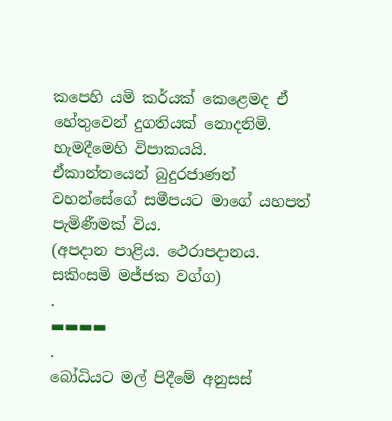කපෙහි යමි කර්යක් කෙළෙමද ඒ හේතුවෙන් දුගතියක් නොදනිමි. හැමදීමෙහි විපාකයයි.
ඒකාන්තයෙන් බුදුරජාණන් වහන්සේගේ සමීපයට මාගේ යහපත් පැමිණීමක් විය.
(අපදාන පාළිය. ථෙරාපදානය. සකිංසමි මජ්ජක වග්ග)
.
▬▬▬▬
.
බෝධියට මල් පිදීමේ අනුසස්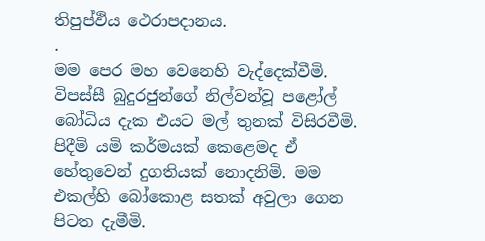තිපුප්ඵිය ථෙරාපදානය.
.
මම පෙර මහ වෙනෙහි වැද්දෙක්වීමි. විපස්සී බුදුරජුන්ගේ නිල්වන්වූ පළෝල් බෝධිය දැක එයට මල් තුනක් විසිරවීමි. පිදීමි යමි කර්මයක් කෙළෙමද ඒ හේතුවෙන් දුගතියක් නොදනිමි. මම එකල්හි බෝකොළ සතක් අවුලා ගෙන පිටත දැමීමි.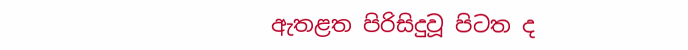ඇතළත පිරිසිදුවූ පිටත ද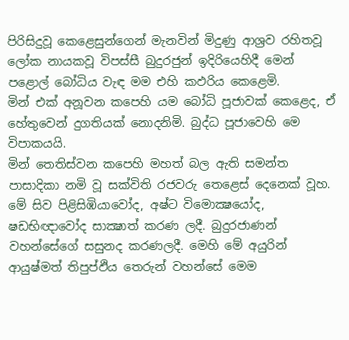පිරිසිදුවූ කෙළෙසුන්ගෙන් මැනවින් මිදුණු ආශ්‍රව රහිතවූ ලෝක නායකවූ විපස්සී බුදුරජුන් ඉදිරියෙහිදී මෙන් පළොල් බෝධිය වැඳ මම එහි කඵරිය කෙළෙමි.
මින් එක් අනූවන කපෙහි යම බෝධි පූජාවක් කෙළෙද, ඒ හේතුවෙන් දුගතියක් නොදනිමි. බුද්ධ පූජාවෙහි මෙ විපාකයයි.
මින් තෙතිස්වන කපෙහි මහත් බල ඇති සමන්ත පාසාදිකා නමි වූ සක්විති රජවරු තෙළෙස් දෙනෙක් වූහ. මේ සිව පිළිසිඹියාවෝද, අෂ්ට විමොක්‍ෂයෝද, ෂඩභිඥාවෝද සාක්‍ෂාත් කරණ ලදී. බුදුරජාණන් වහන්සේගේ සසුනද කරණලදී. මෙහි මේ අයුරින් ආයුෂ්මත් තිපුප්ඵිය තෙරුන් වහන්සේ මෙම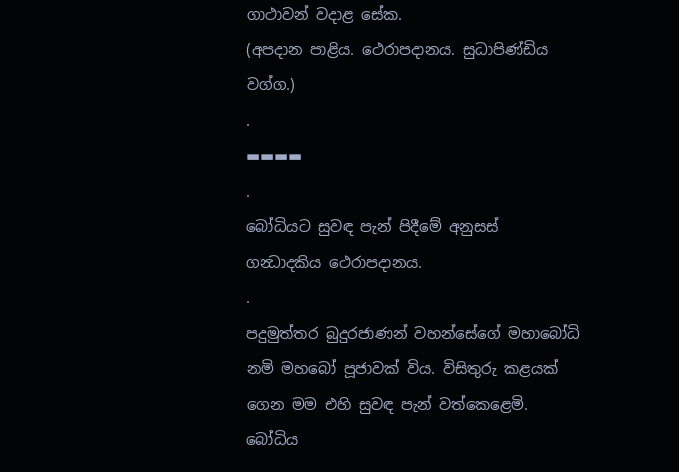ගාථාවන් වදාළ සේක.
(අපදාන පාළිය. ථෙරාපදානය. සුධාපිණ්ඩිය වග්ග.)
.
▬▬▬▬
.
බෝධියට සුවඳ පැන් පිදීමේ අනුසස්
ගන්‍ධාදකිය ථෙරාපදානය.
.
පදුමුත්තර බුදුරජාණන් වහන්සේගේ මහාබෝධි නමි මහබෝ පූජාවක් විය. විසිතුරු කළයක් ගෙන මම එහි සුවඳ පැන් වත්කෙළෙමි.
බෝධිය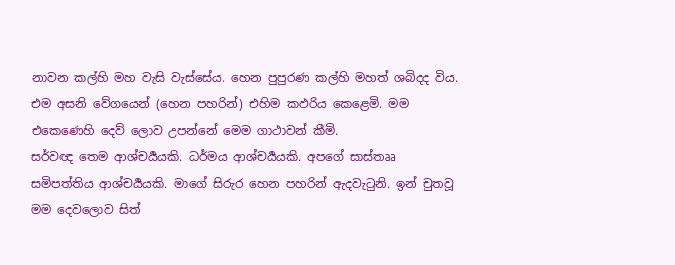නාවන කල්හි මහ වැසි වැස්සේය. හෙන පුපුරණ කල්හි මහත් ශබිදද විය.
එම අසනි වේගයෙන් (හෙන පහරින්) එහිම කඵරිය කෙළෙමි. මම එකෙණෙහි දෙව් ලොව උපන්නේ මෙම ගාථාවන් කීමි.
සර්වඥ තෙම ආශ්චර්‍යයකි. ධර්මය ආශ්චර්‍යයකි. අපගේ සාස්තෲ සමිපත්තිය ආශ්චර්‍යයකි. මාගේ සිරුර හෙන පහරින් ඇදවැටුනි. ඉන් චුතවූ මම දෙවලොව සිත්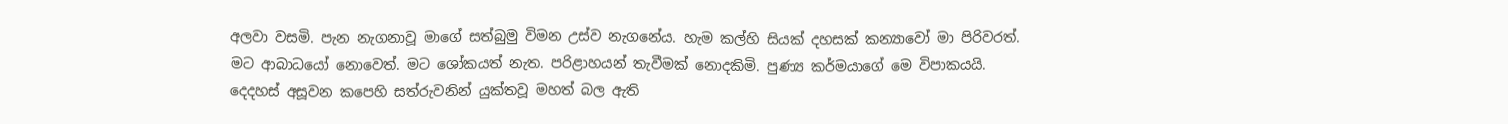අලවා වසමි. පැන නැගනාවූ මාගේ සත්බුමු විමන උස්ව නැගනේය. හැම කල්හි සියක් දහසක් කන්‍යාවෝ මා පිරිවරත්. මට ආබාධයෝ නොවෙත්. මට ශෝකයත් නැත. පරිළාහයන් තැවීමක් නොදකිමි. පුණ්‍ය කර්මයාගේ මෙ විපාකයයි.
දෙදහස් අසූවන කපෙහි සත්රුවනින් යුක්තවූ මහත් බල ඇති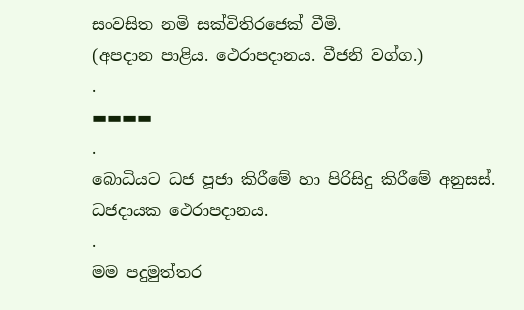සංවසිත නමි සක්විතිරජෙක් වීමි.
(අපදාන පාළිය. ථෙරාපදානය. වීජනි වග්ග.)
.
▬▬▬▬
.
බොධියට ධජ පූජා කිරීමේ හා පිරිසිදු කිරීමේ අනුසස්.
ධජදායක ථෙරාපදානය.
.
මම පදුමුත්තර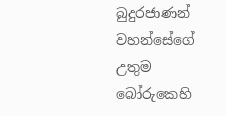බුදුරජාණන් වහන්සේගේ උතුම බෝරුකෙහි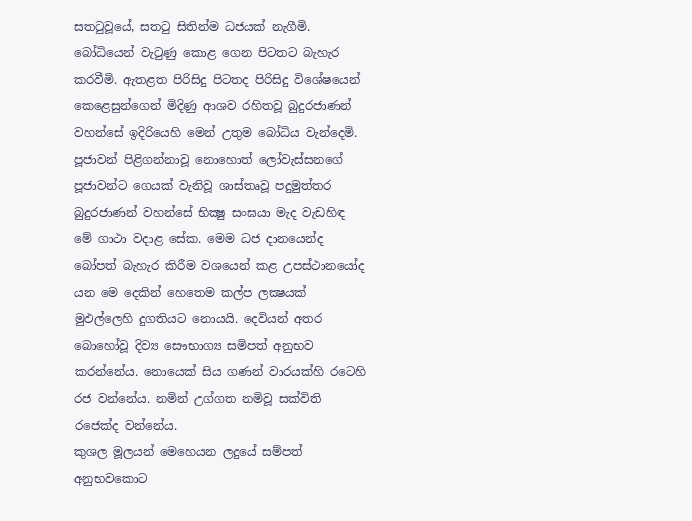සතටුවූයේ, සතටු සිතින්ම ධජයක් නැගීමි. බෝධියෙන් වැටුණු කොළ ගෙන පිටතට බැහැර කරවීමි. ඇතළත පිරිසිදු පිටතද පිරිසිදු විශේෂයෙන් කෙළෙසුන්ගෙන් මිදිණු ආශව රහිතවූ බුදුරජාණන් වහන්සේ ඉදිරියෙහි මෙන් උතුම බෝධිය වැන්දෙමි. පූජාවන් පිළිගන්නාවූ නොහොත් ලෝවැස්සනගේ පූජාවන්ට ගෙයක් වැනිවූ ශාස්තෘවූ පදුමුත්තර බුදුරජාණන් වහන්සේ භික්‍ෂු සංඝයා මැද වැඩහිඳ මේ ගාථා වදාළ සේක. මෙම ධජ දානයෙන්ද බෝපත් බැහැර කිරීම වශයෙන් කළ උපස්ථානයෝද යන මෙ දෙකින් හෙතෙම කල්ප ලක්‍ෂයක් මුඵල්ලෙහි දුගතියට නොයයි. දෙවියන් අතර බොහෝවූ දිව්‍ය සෞභාග්‍ය සමිපත් අනුභව කරන්නේය. නොයෙක් සිය ගණන් වාරයක්හි රටෙහි රජ වන්නේය. නමින් උග්ගත නමිවූ සක්විති රජෙක්ද වන්නේය.
කුශල මූලයන් මෙහෙයන ලදුයේ සම්පත් අනුභවකොට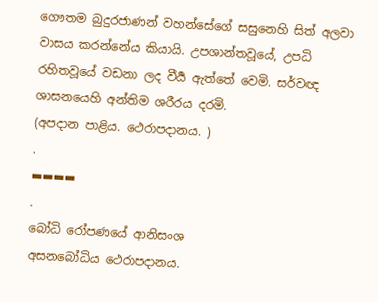ගෞතම බුදුරජාණන් වහන්සේගේ සසුනෙහි සිත් අලවා වාසය කරන්නේය කියායි. උපශාන්තවූයේ, උපධි රහිතවූයේ වඩනා ලද වීර්‍ය ඇත්තේ වෙමි. සර්වඥ ශාසනයෙහි අන්තිම ශරීරය දරමි.
(අපදාන පාළිය. ථෙරාපදානය. )
.
▬▬▬▬
.
බෝධි රෝපණයේ ආනිසංශ
අසනබෝධිය ථෙරාපදානය.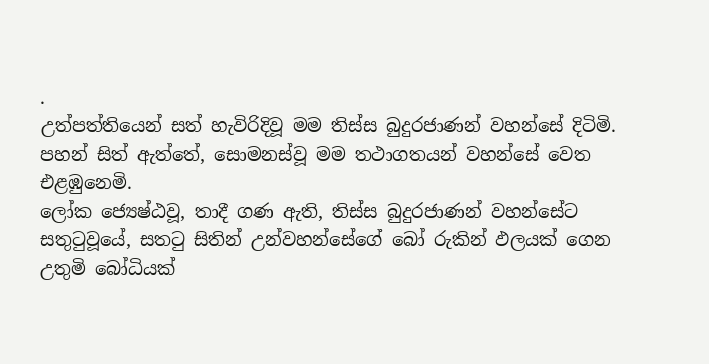.
උත්පත්තියෙන් සත් හැවිරිදිවූ මම තිස්ස බුදුරජාණන් වහන්සේ දිටිමි. පහන් සිත් ඇත්තේ, සොමනස්වූ මම තථාගතයන් වහන්සේ වෙත එළඹුනෙමි.
ලෝක ජ්‍යෙෂ්ඨවූ, තාදී ගණ ඇති, තිස්ස බුදුරජාණන් වහන්සේට සතුටුවූයේ, සතටු සිතින් උන්වහන්සේගේ බෝ රුකින් ඵලයක් ගෙන උතුමි බෝධියක්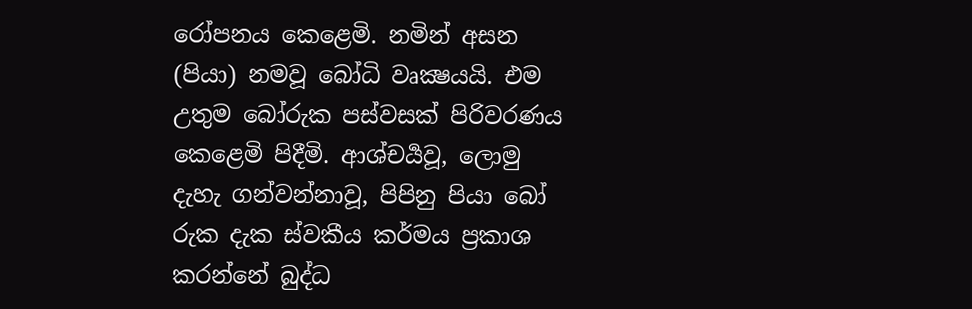රෝපනය කෙළෙමි. නමින් අසන (පියා) නමවූ බෝධි වෘක්‍ෂයයි. එම උතුම බෝරුක පස්වසක් පිරිවරණය කෙළෙමි පිදීමි. ආශ්චර්‍යවූ, ලොමු දැහැ ගන්වන්නාවූ, පිපිනු පියා බෝ රුක දැක ස්වකීය කර්මය ප්‍රකාශ කරන්නේ බුද්ධ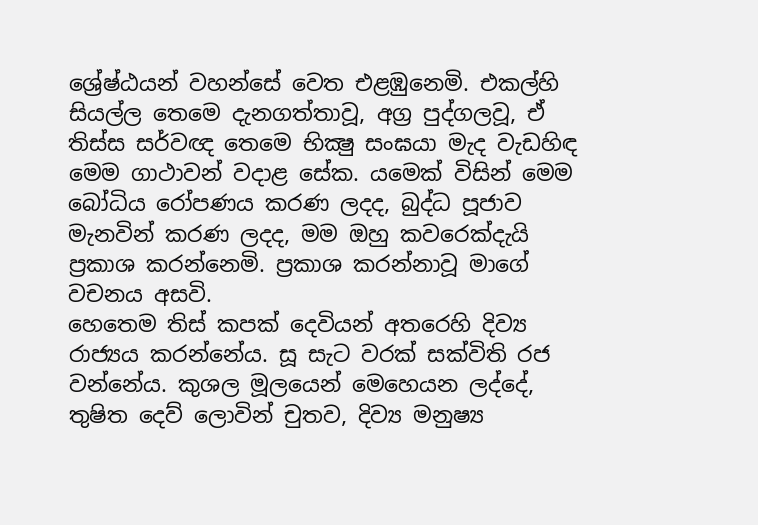ශ්‍රේෂ්ඨයන් වහන්සේ වෙත එළඹුනෙමි. එකල්හි සියල්ල තෙමෙ දැනගත්තාවූ, අග්‍ර පුද්ගලවූ, ඒ තිස්ස සර්වඥ තෙමෙ භික්‍ෂු සංඝයා මැද වැඩහිඳ මෙම ගාථාවන් වදාළ සේක. යමෙක් විසින් මෙම බෝධිය රෝපණය කරණ ලදද, බුද්ධ පූජාව මැනවින් කරණ ලදද, මම ඔහු කවරෙක්දැයි ප්‍රකාශ කරන්නෙමි. ප්‍රකාශ කරන්නාවූ මාගේ වචනය අසවි.
හෙතෙම තිස් කපක් දෙවියන් අතරෙහි දිව්‍ය රාජ්‍යය කරන්නේය. සූ සැට වරක් සක්විති රජ වන්නේය. කුශල මූලයෙන් මෙහෙයන ලද්දේ, තුෂිත දෙව් ලොවින් චුතව, දිව්‍ය මනුෂ්‍ය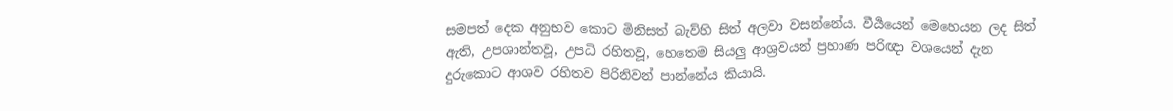සමපත් දෙක අනුභව කොට මිනිසත් බැව්හි සිත් අලවා වසන්නේය. වීර්‍යයෙන් මෙහෙයන ලද සිත් ඇති, උපශාන්තවූ, උපධි රහිතවූ, හෙතෙම සියලු ආශ්‍රවයන් ප්‍රහාණ පරිඥා වශයෙන් දැන දුරුකොට ආශව රහිතව පිරිනිවන් පාන්නේය කියායි.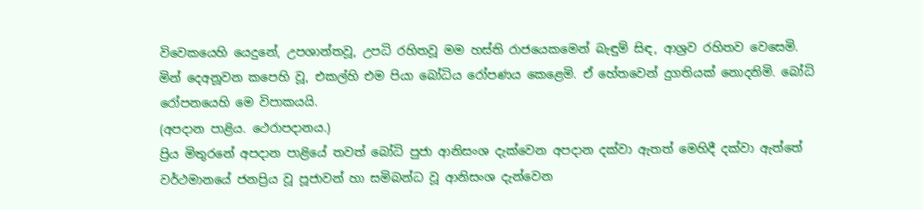විවෙකයෙහි යෙදුනේ, උපශාන්තවූ, උපධි රහිතවූ මම හස්ති රාජයෙකමෙන් බැඳුම් සිඳ, ආශ්‍රව රහිතව වෙසෙමි.
මින් දෙඅනූවන කපෙහි වූ, එකල්හි එම පියා බෝධිය රෝපණය කෙළෙමි. ඒ හේතවෙන් දුගතියක් නොදනිමි. බෝධි රෝපනයෙහි මෙ විපාකයයි.
(අපදාන පාළිය. ථෙරාපදානය.)
ප්‍රිය මිතුරනේ අපදාන පාළියේ තවත් බෝධි පුජා ආනිසංශ දැක්වෙන අපදාන දක්වා ඇතත් මෙහිදී දක්වා ඇත්තේ වර්ථමානයේ ජනප්‍රිය වූ පූජාවන් හා සමිබන්ධ වූ ආනිසංශ දැන්වෙන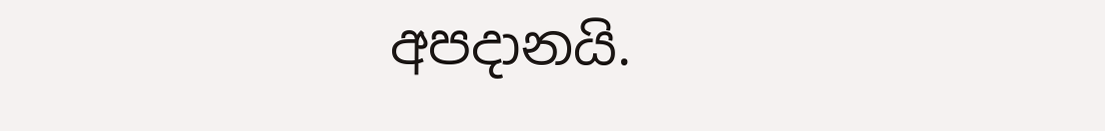අපදානයි.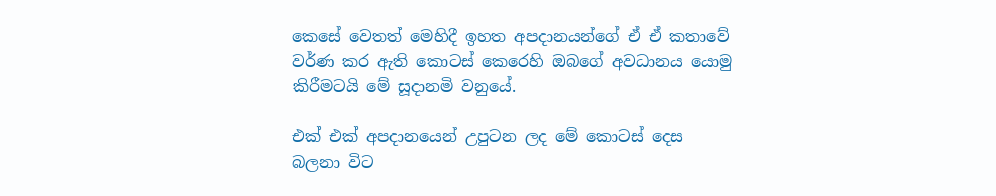කෙසේ වෙතත් මෙහිදී ඉහත අපදානයන්ගේ ඒ ඒ කතාවේ වර්ණ කර ඇති කොටස් කෙරෙහි ඔබගේ අවධානය යොමු කිරීමටයි මේ සූදානමි වනුයේ.

එක් එක් අපදානයෙන් උපුටන ලද මේ කොටස් දෙස බලනා විට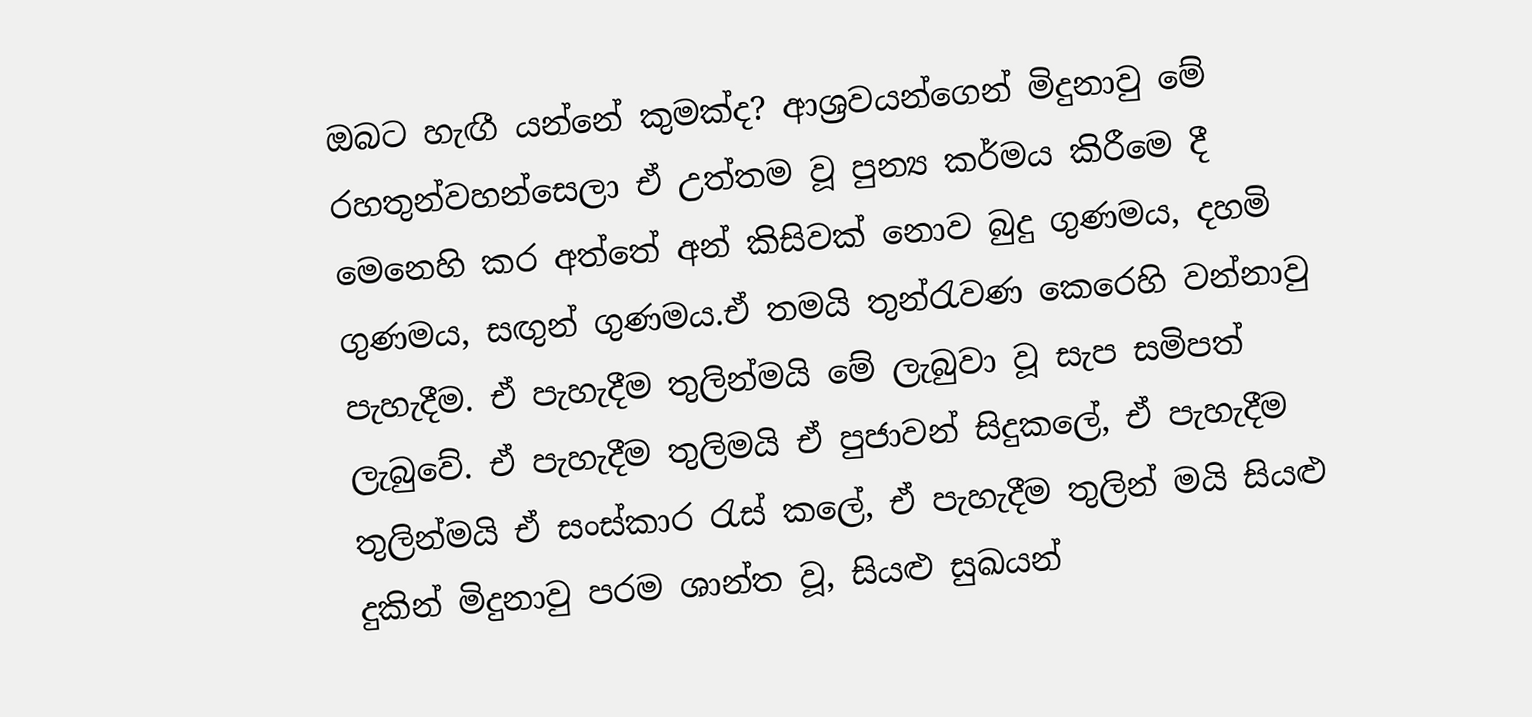ඔබට හැඟී යන්නේ කුමක්ද? ආශ්‍රවයන්ගෙන් මිදුනාවු මේ රහතුන්වහන්සෙලා ඒ උත්තම වූ පුන්‍ය කර්මය කිරීමෙ දී මෙනෙහි කර අත්තේ අන් කිසිවක් නොව බුදු ගුණමය, දහමි ගුණමය, සඟුන් ගුණමය.ඒ තමයි තුන්රැවණ කෙරෙහි වන්නාවු පැහැදීම. ඒ පැහැදීම තුලින්මයි මේ ලැබුවා වූ සැප සමිපත් ලැබුවේ. ඒ පැහැදීම තුලිමයි ඒ පුජාවන් සිදුකලේ, ඒ පැහැදීම තුලින්මයි ඒ සංස්කාර රැස් කලේ, ඒ පැහැදීම තුලින් මයි සියළු දුකින් මිදුනාවු පරම ශාන්ත වූ, සියළු සුඛයන්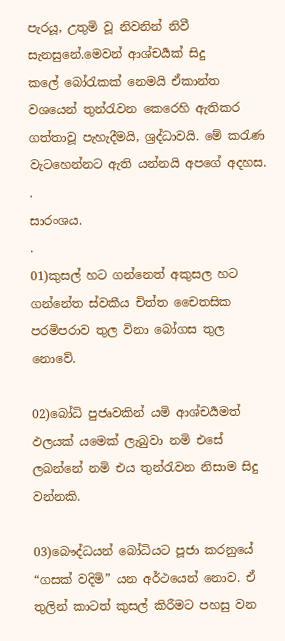පැරයූ, උතුමි වූ නිවනින් නිවී සැනසුනේ.මෙවන් ආශ්චර්‍යක් සිදු කලේ ‍බෝරැකක් නෙමයි ඒකාන්ත වශයෙන් තුන්රැවන කෙරෙහි ඇතිකර ගත්තාවූ පැහැදීමයි, ශ්‍රද්ධාවයි. මේ කරැණ වැටහෙන්නට ඇති යන්නයි අපගේ අදහස.
.
සාරංශය.
.
01)කුසල් හට ගන්නෙත් අකුසල හට ගන්නේත ස්වකීය චිත්ත චෛතසික පරමිපරාව තුල විනා බෝගස තුල නොවේ.

02)බෝධි පුජෘවකින් යමි ආශ්චර්‍යමත් ඵලයක් යමෙක් ලැබුවා නමි එසේ ලබන්නේ නමි එය තුන්රැවන නිසාම සිදු වන්නකි.

03)බෞද්ධයන් බෝධියට පූජා කරනුයේ “ගසක් වදිමි” යන අර්ථයෙන් නොව. ඒ තුලින් කාටත් කුසල් කිරීමට පහසු වන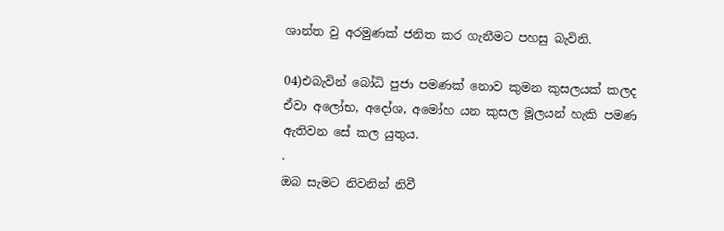ශාන්ත වු අරමුණක් ජනිත කර ගැනීමට පහසු බැවිනි.

04)එබැවින් බෝධි පුජා පමණක් නොව කුමන කුසලයක් කලද ඒවා අලෝභ, අදෝශ, අමෝහ යන කුසල මූලයන් හැකි පමණ ඇතිවන සේ කල යුතුය.
.
ඔබ සැමට නිවනින් නිවී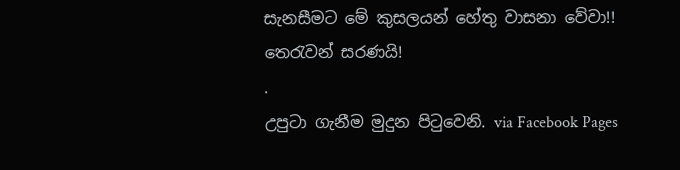සැනසීමට මේ කුසලයන් හේතු වාසනා වේවා!!
තෙරැවන් සරණයි!
.
උපුටා ගැනීම මුදුන පිටුවෙනි. via Facebook Pages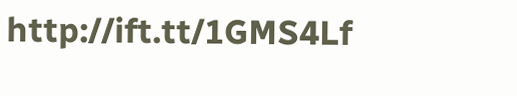http://ift.tt/1GMS4Lf